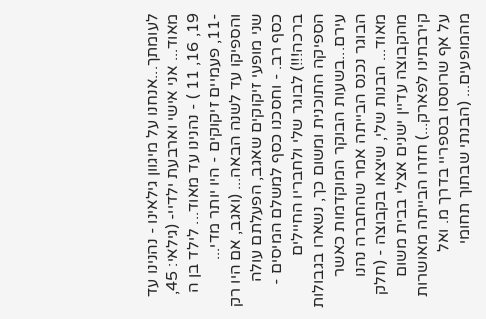לעומתך...אנחנו על מיגוון גילאינו - נהנינו עד
מאוד... אני אישי וארבעת ילדיי- (גילאי: 45, 19, 16, 11 ) - נהנינו עד מאוד... לילד בן ה -11, פעמיים זיקוקים - היו יותר מדי... והספיקו עד לשנה הבאה... (ואגב, אם היו רק שני מופעי זיקוקים שאגב, הפעלתם עולה כסף רב. - וחסכנו כסף למשלם המיסים - ברכה!!!) לבוגר שלי ולחבריו החיילים הספיקה התוכנית ומשום כך, נשארו בגבולות עירם...בשעות הבוקר המוקדמות כאשר הבוגר נכנס הבייתה אמר שהחברה נהנו מאוד... הבנות שלי, שיצאו בקבוצה - (חלק מהקבוצה עדיין ישנים אצלי בבית משום קירבתינו לפארק...) חזרו הבייתה מאושרות על אף שרוססו בספריי בדרך מ. ואל מהמופעים... (הבנתי שבתוך תחומי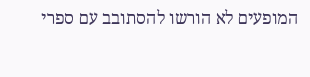המופעים לא הורשו להסתובב עם ספרי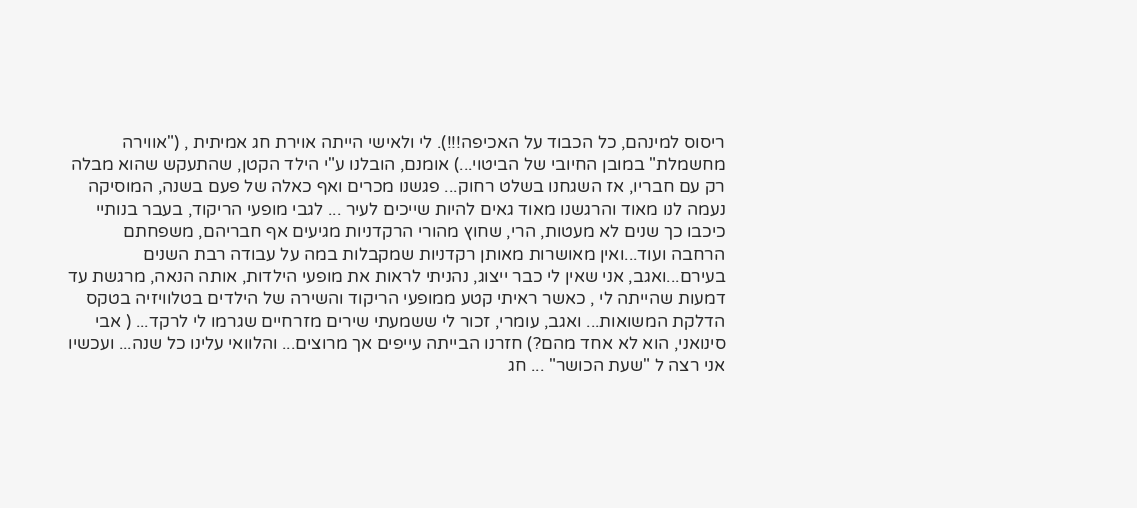ריסוס למינהם, כל הכבוד על האכיפה!!!). לי ולאישי הייתה אוירת חג אמיתית , ("אווירה מחשמלת" במובן החיובי של הביטוי...) אומנם, הובלנו ע"י הילד הקטן, שהתעקש שהוא מבלה רק עם חבריו, אז השגחנו בשלט רחוק... פגשנו מכרים ואף כאלה של פעם בשנה, המוסיקה נעמה לנו מאוד והרגשנו מאוד גאים להיות שייכים לעיר ... לגבי מופעי הריקוד, בעבר בנותיי כיכבו כך שנים לא מעטות, הרי, שחוץ מהורי הרקדניות מגיעים אף חבריהם, משפחתם הרחבה ועוד...ואין מאושרות מאותן רקדניות שמקבלות במה על עבודה רבת השנים בעירם...ואגב, אני שאין לי כבר ייצוג, נהניתי לראות את מופעי הילדות, אותה הנאה, מרגשת עד דמעות שהייתה לי , כאשר ראיתי קטע ממופעי הריקוד והשירה של הילדים בטלוויזיה בטקס הדלקת המשואות... ואגב, עומרי, זכור לי ששמעתי שירים מזרחיים שגרמו לי לרקד... ( אבי סינואני, הוא לא אחד מהם?) חזרנו הבייתה עייפים אך מרוצים... והלוואי עלינו כל שנה... ועכשיו אני רצה ל "שעת הכושר" ... חג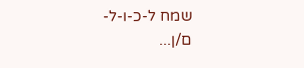שמח ל-כ-ו-ל-ם/ן...